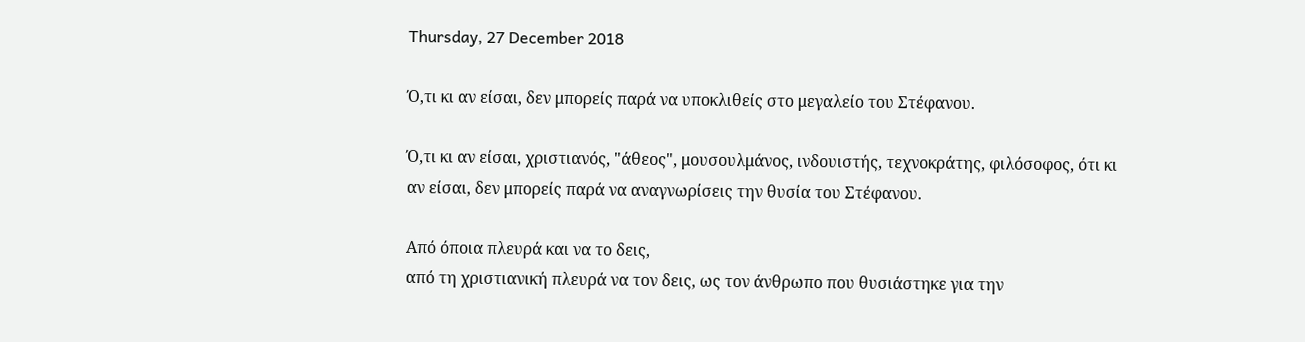Thursday, 27 December 2018

Ό,τι κι αν είσαι, δεν μπορείς παρά να υποκλιθείς στο μεγαλείο του Στέφανου.

Ό,τι κι αν είσαι, χριστιανός, "άθεος", μουσουλμάνος, ινδουιστής, τεχνοκράτης, φιλόσοφος, ότι κι αν είσαι, δεν μπορείς παρά να αναγνωρίσεις την θυσία του Στέφανου.

Από όποια πλευρά και να το δεις,
από τη χριστιανική πλευρά να τον δεις, ως τον άνθρωπο που θυσιάστηκε για την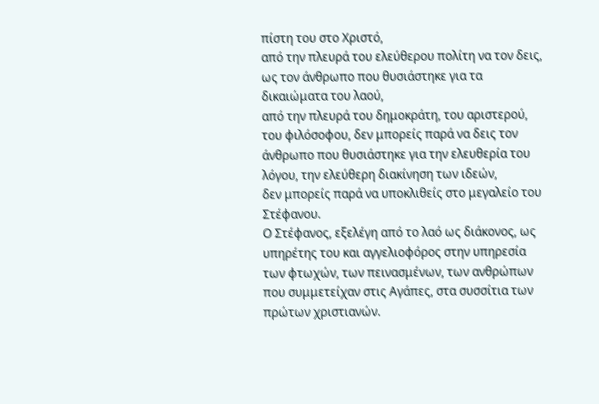πίστη του στο Χριστό,
από την πλευρά του ελεύθερου πολίτη να τον δεις, ως τον άνθρωπο που θυσιάστηκε για τα δικαιώματα του λαού,
από την πλευρά του δημοκράτη, του αριστερού, του φιλόσοφου, δεν μπορείς παρά να δεις τον άνθρωπο που θυσιάστηκε για την ελευθερία του λόγου, την ελεύθερη διακίνηση των ιδεών,
δεν μπορείς παρά να υποκλιθείς στο μεγαλείο του Στέφανου.
Ο Στέφανος, εξελέγη από το λαό ως διάκονος, ως υπηρέτης του και αγγελιοφόρος στην υπηρεσία των φτωχών, των πεινασμένων, των ανθρώπων που συμμετείχαν στις Αγάπες, στα συσσίτια των πρώτων χριστιανών.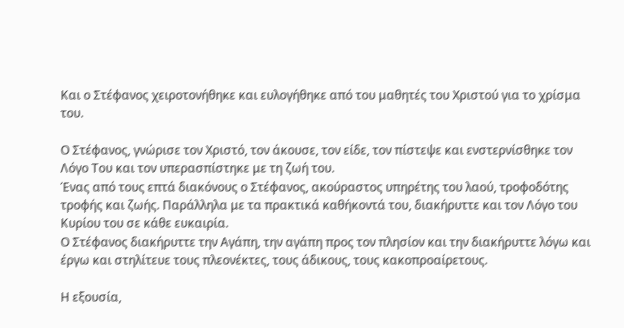Και ο Στέφανος χειροτονήθηκε και ευλογήθηκε από του μαθητές του Χριστού για το χρίσμα του.

Ο Στέφανος, γνώρισε τον Χριστό, τον άκουσε, τον είδε, τον πίστεψε και ενστερνίσθηκε τον Λόγο Του και τον υπερασπίστηκε με τη ζωή του.
Ένας από τους επτά διακόνους ο Στέφανος, ακούραστος υπηρέτης του λαού, τροφοδότης τροφής και ζωής. Παράλληλα με τα πρακτικά καθήκοντά του, διακήρυττε και τον Λόγο του Κυρίου του σε κάθε ευκαιρία.
Ο Στέφανος διακήρυττε την Αγάπη, την αγάπη προς τον πλησίον και την διακήρυττε λόγω και έργω και στηλίτευε τους πλεονέκτες, τους άδικους, τους κακοπροαίρετους.

Η εξουσία,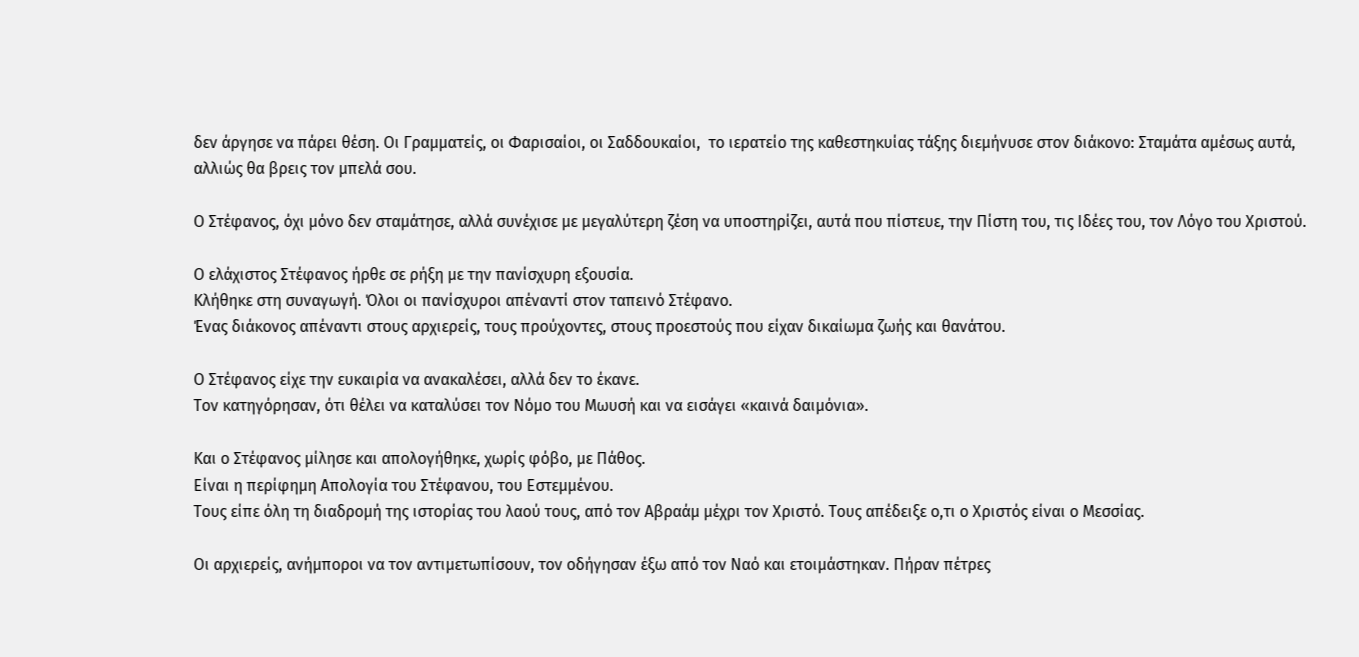δεν άργησε να πάρει θέση. Οι Γραμματείς, οι Φαρισαίοι, οι Σαδδουκαίοι,  το ιερατείο της καθεστηκυίας τάξης διεμήνυσε στον διάκονο: Σταμάτα αμέσως αυτά, αλλιώς θα βρεις τον μπελά σου.

Ο Στέφανος, όχι μόνο δεν σταμάτησε, αλλά συνέχισε με μεγαλύτερη ζέση να υποστηρίζει, αυτά που πίστευε, την Πίστη του, τις Ιδέες του, τον Λόγο του Χριστού.

Ο ελάχιστος Στέφανος ήρθε σε ρήξη με την πανίσχυρη εξουσία.
Κλήθηκε στη συναγωγή. Όλοι οι πανίσχυροι απέναντί στον ταπεινό Στέφανο.
Ένας διάκονος απέναντι στους αρχιερείς, τους προύχοντες, στους προεστούς που είχαν δικαίωμα ζωής και θανάτου.

Ο Στέφανος είχε την ευκαιρία να ανακαλέσει, αλλά δεν το έκανε.
Τον κατηγόρησαν, ότι θέλει να καταλύσει τον Νόμο του Μωυσή και να εισάγει «καινά δαιμόνια».

Και ο Στέφανος μίλησε και απολογήθηκε, χωρίς φόβο, με Πάθος.
Είναι η περίφημη Απολογία του Στέφανου, του Εστεμμένου.
Τους είπε όλη τη διαδρομή της ιστορίας του λαού τους, από τον Αβραάμ μέχρι τον Χριστό. Τους απέδειξε ο,τι ο Χριστός είναι ο Μεσσίας.

Οι αρχιερείς, ανήμποροι να τον αντιμετωπίσουν, τον οδήγησαν έξω από τον Ναό και ετοιμάστηκαν. Πήραν πέτρες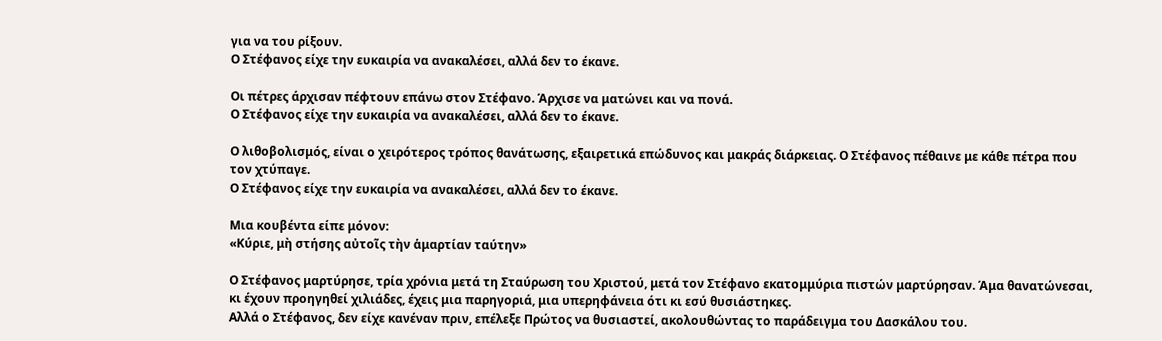για να του ρίξουν.
Ο Στέφανος είχε την ευκαιρία να ανακαλέσει, αλλά δεν το έκανε.

Οι πέτρες άρχισαν πέφτουν επάνω στον Στέφανο. Άρχισε να ματώνει και να πονά.
Ο Στέφανος είχε την ευκαιρία να ανακαλέσει, αλλά δεν το έκανε.

Ο λιθοβολισμός, είναι ο χειρότερος τρόπος θανάτωσης, εξαιρετικά επώδυνος και μακράς διάρκειας. Ο Στέφανος πέθαινε με κάθε πέτρα που τον χτύπαγε.
Ο Στέφανος είχε την ευκαιρία να ανακαλέσει, αλλά δεν το έκανε.

Μια κουβέντα είπε μόνον:
«Κύριε, μὴ στήσης αὐτοῖς τὴν ἁμαρτίαν ταύτην»

Ο Στέφανος μαρτύρησε, τρία χρόνια μετά τη Σταύρωση του Χριστού, μετά τον Στέφανο εκατομμύρια πιστών μαρτύρησαν. Άμα θανατώνεσαι, κι έχουν προηγηθεί χιλιάδες, έχεις μια παρηγοριά, μια υπερηφάνεια ότι κι εσύ θυσιάστηκες.
Αλλά ο Στέφανος, δεν είχε κανέναν πριν, επέλεξε Πρώτος να θυσιαστεί, ακολουθώντας το παράδειγμα του Δασκάλου του.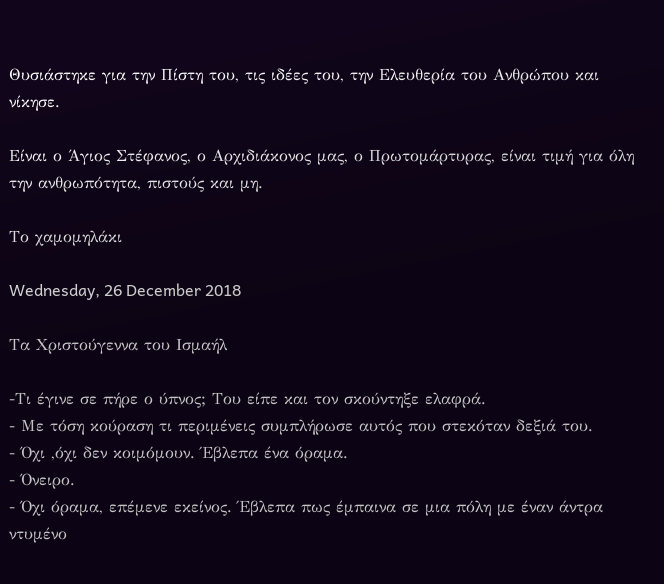Θυσιάστηκε για την Πίστη του, τις ιδέες του, την Ελευθερία του Ανθρώπου και νίκησε.

Είναι ο Άγιος Στέφανος, ο Αρχιδιάκονος μας, ο Πρωτομάρτυρας, είναι τιμή για όλη την ανθρωπότητα, πιστούς και μη.

Το χαμομηλάκι

Wednesday, 26 December 2018

Τα Χριστούγεννα του Ισμαήλ

-Τι έγινε σε πήρε ο ύπνος; Του είπε και τον σκούντηξε ελαφρά.
- Με τόση κούραση τι περιμένεις συμπλήρωσε αυτός που στεκόταν δεξιά του.
- Όχι ,όχι δεν κοιμόμουν. Έβλεπα ένα όραμα.
- Όνειρο.
- Όχι όραμα, επέμενε εκείνος. Έβλεπα πως έμπαινα σε μια πόλη με έναν άντρα ντυμένο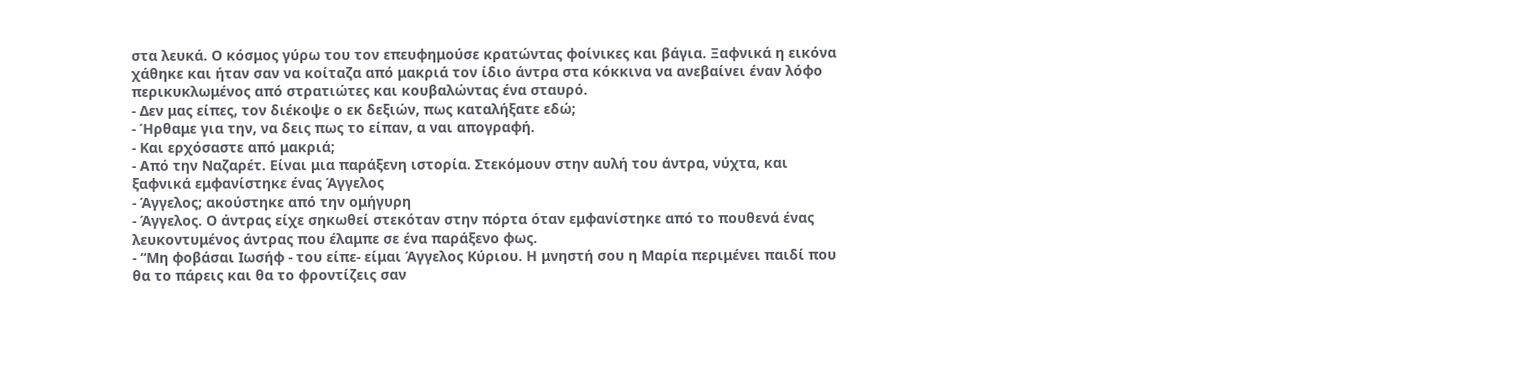στα λευκά. Ο κόσμος γύρω του τον επευφημούσε κρατώντας φοίνικες και βάγια. Ξαφνικά η εικόνα χάθηκε και ήταν σαν να κοίταζα από μακριά τον ίδιο άντρα στα κόκκινα να ανεβαίνει έναν λόφο περικυκλωμένος από στρατιώτες και κουβαλώντας ένα σταυρό.
- Δεν μας είπες, τον διέκοψε ο εκ δεξιών, πως καταλήξατε εδώ;
- Ήρθαμε για την, να δεις πως το είπαν, α ναι απογραφή.
- Και ερχόσαστε από μακριά;
- Από την Ναζαρέτ. Είναι μια παράξενη ιστορία. Στεκόμουν στην αυλή του άντρα, νύχτα, και ξαφνικά εμφανίστηκε ένας Άγγελος
- Άγγελος; ακούστηκε από την ομήγυρη
- Άγγελος. Ο άντρας είχε σηκωθεί στεκόταν στην πόρτα όταν εμφανίστηκε από το πουθενά ένας λευκοντυμένος άντρας που έλαμπε σε ένα παράξενο φως.
- “Μη φοβάσαι Ιωσήφ - του είπε- είμαι Άγγελος Κύριου. Η μνηστή σου η Μαρία περιμένει παιδί που θα το πάρεις και θα το φροντίζεις σαν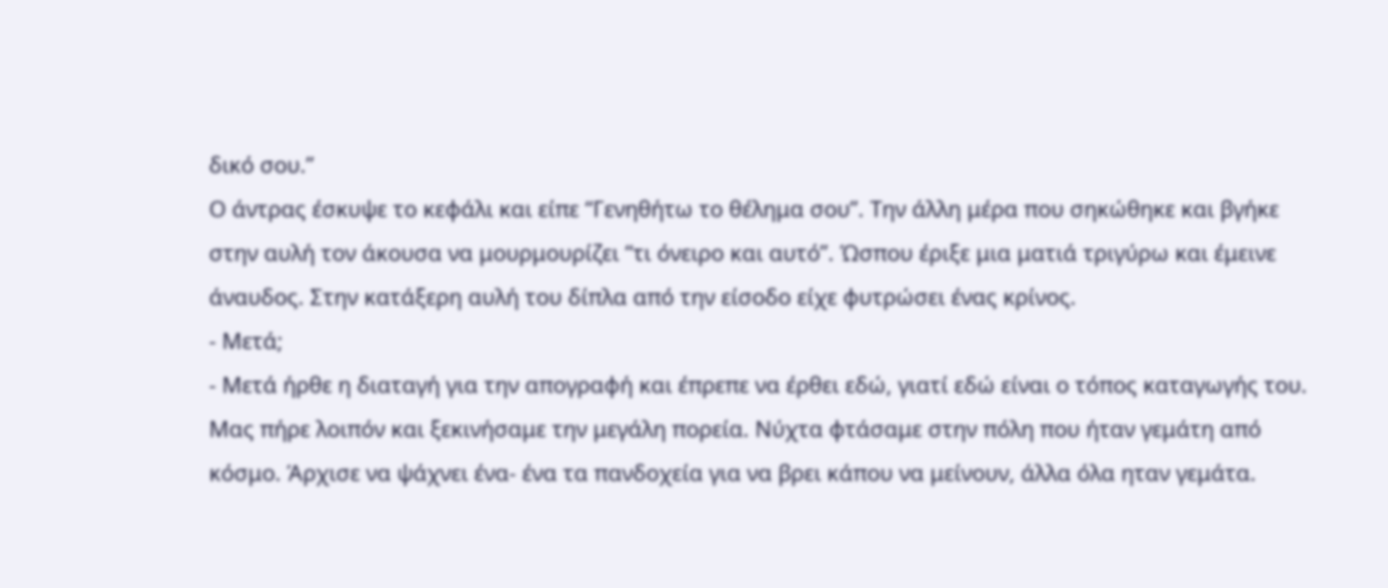δικό σου.”
Ο άντρας έσκυψε το κεφάλι και είπε “Γενηθήτω το θέλημα σου”. Την άλλη μέρα που σηκώθηκε και βγήκε στην αυλή τον άκουσα να μουρμουρίζει “τι όνειρο και αυτό”. Ώσπου έριξε μια ματιά τριγύρω και έμεινε άναυδος. Στην κατάξερη αυλή του δίπλα από την είσοδο είχε φυτρώσει ένας κρίνος.
- Μετά;
- Μετά ήρθε η διαταγή για την απογραφή και έπρεπε να έρθει εδώ, γιατί εδώ είναι ο τόπος καταγωγής του. Μας πήρε λοιπόν και ξεκινήσαμε την μεγάλη πορεία. Νύχτα φτάσαμε στην πόλη που ήταν γεμάτη από κόσμο. Άρχισε να ψάχνει ένα- ένα τα πανδοχεία για να βρει κάπου να μείνουν, άλλα όλα ηταν γεμάτα.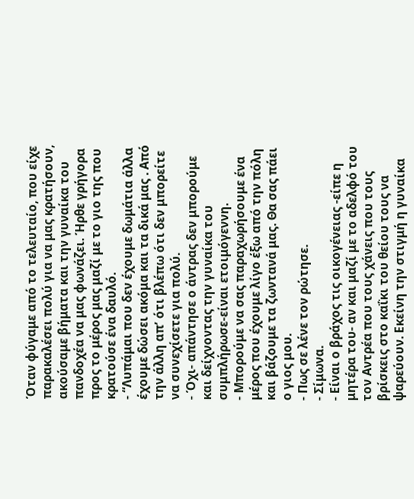Όταν φύγαμε από το τελευταίο, που είχε παρακαλέσει πολύ για να μας κρατήσουν, ακούσαμε βήματα και την γυναίκα του πανδοχέα να μας φωνάζει. Ήρθε γρήγορα προς το μέρος μας μαζί με το γιο της που κρατούσε ένα δαυλό.
- “Λυπάμαι που δεν έχουμε δωμάτια άλλα έχουμε δώσει ακόμα και τα δικά μας . Από την άλλη απ’ ότι βλέπω ότι δεν μπορείτε να συνεχίσετε για πολύ.
- Όχι- απάντησε ο άντρας δεν μπορούμε και δείχνοντας την γυναίκα του συμπλήρωσε-είναι ετοιμόγεννη.
- Μπορούμε να σας παραχωρήσουμε ένα μέρος που έχουμε λίγο έξω από την πόλη και βάζουμε τα ζωντανά μας. Θα σας πάει ο γιος μου.
- Πως σε λένε τον ρώτησε.
- Σίμωνα.
- Είναι ο βράχος τις οικογένειας -είπε η μητέρα του- αν και μαζί με το αδελφό του τον Αντρέα που τους χάνεις που τους βρίσκεις στο καΐκι του θείου τους να ψαρεύουν. Εκείνη την στιγμή η γυναίκα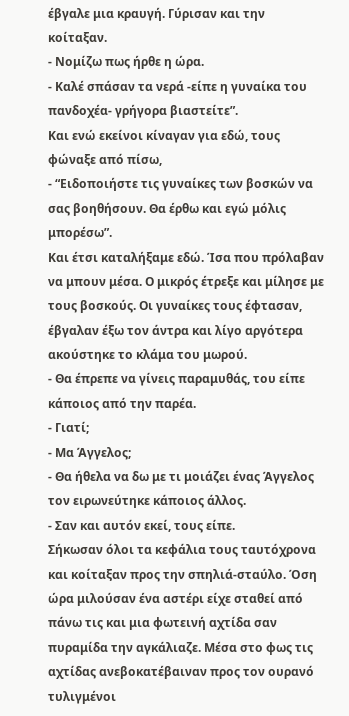έβγαλε μια κραυγή. Γύρισαν και την κοίταξαν.
- Νομίζω πως ήρθε η ώρα.
- Καλέ σπάσαν τα νερά -είπε η γυναίκα του πανδοχέα- γρήγορα βιαστείτε”.
Και ενώ εκείνοι κίναγαν για εδώ, τους φώναξε από πίσω,
- “Ειδοποιήστε τις γυναίκες των βοσκών να σας βοηθήσουν. Θα έρθω και εγώ μόλις μπορέσω”.
Και έτσι καταλήξαμε εδώ. Ίσα που πρόλαβαν να μπουν μέσα. Ο μικρός έτρεξε και μίλησε με τους βοσκούς. Οι γυναίκες τους έφτασαν, έβγαλαν έξω τον άντρα και λίγο αργότερα ακούστηκε το κλάμα του μωρού.
- Θα έπρεπε να γίνεις παραμυθάς, του είπε κάποιος από την παρέα.
- Γιατί;
- Μα Άγγελος;
- Θα ήθελα να δω με τι μοιάζει ένας Άγγελος τον ειρωνεύτηκε κάποιος άλλος.
- Σαν και αυτόν εκεί, τους είπε.
Σήκωσαν όλοι τα κεφάλια τους ταυτόχρονα και κοίταξαν προς την σπηλιά-σταύλο. Όση ώρα μιλούσαν ένα αστέρι είχε σταθεί από πάνω τις και μια φωτεινή αχτίδα σαν πυραμίδα την αγκάλιαζε. Μέσα στο φως τις αχτίδας ανεβοκατέβαιναν προς τον ουρανό τυλιγμένοι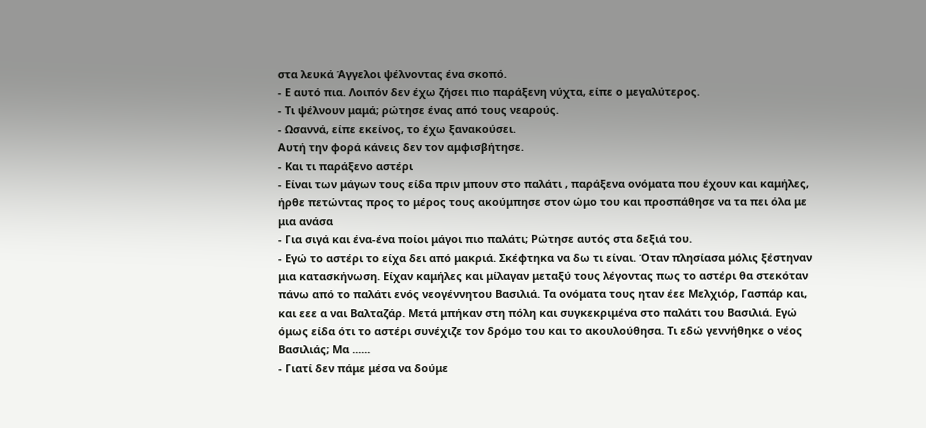στα λευκά Άγγελοι ψέλνοντας ένα σκοπό.
- Ε αυτό πια. Λοιπόν δεν έχω ζήσει πιο παράξενη νύχτα, είπε ο μεγαλύτερος.
- Τι ψέλνουν μαμά; ρώτησε ένας από τους νεαρούς.
- Ωσαννά, είπε εκείνος, το έχω ξανακούσει.
Αυτή την φορά κάνεις δεν τον αμφισβήτησε.
- Και τι παράξενο αστέρι
- Είναι των μάγων τους είδα πριν μπουν στο παλάτι , παράξενα ονόματα που έχουν και καμήλες, ήρθε πετώντας προς το μέρος τους ακούμπησε στον ώμο του και προσπάθησε να τα πει όλα με μια ανάσα
- Για σιγά και ένα-ένα ποίοι μάγοι πιο παλάτι; Ρώτησε αυτός στα δεξιά του.
- Εγώ το αστέρι το είχα δει από μακριά. Σκέφτηκα να δω τι είναι. Όταν πλησίασα μόλις ξέστηναν μια κατασκήνωση. Είχαν καμήλες και μίλαγαν μεταξύ τους λέγοντας πως το αστέρι θα στεκόταν πάνω από το παλάτι ενός νεογέννητου Βασιλιά. Τα ονόματα τους ηταν έεε Μελχιόρ, Γασπάρ και, και εεε α ναι Βαλταζάρ. Μετά μπήκαν στη πόλη και συγκεκριμένα στο παλάτι του Βασιλιά. Εγώ όμως είδα ότι το αστέρι συνέχιζε τον δρόμο του και το ακουλούθησα. Τι εδώ γεννήθηκε ο νέος Βασιλιάς; Μα ......
- Γιατί δεν πάμε μέσα να δούμε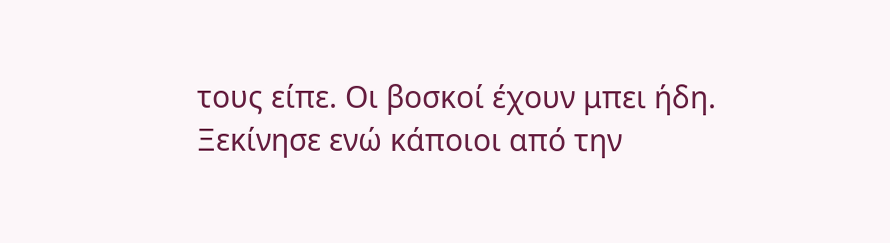τους είπε. Οι βοσκοί έχουν μπει ήδη.
Ξεκίνησε ενώ κάποιοι από την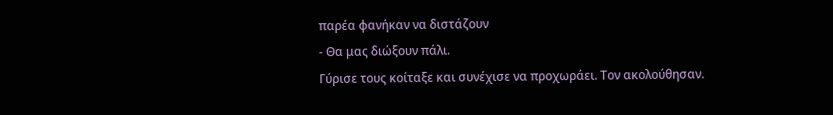παρέα φανήκαν να διστάζουν
- Θα μας διώξουν πάλι.
Γύρισε τους κοίταξε και συνέχισε να προχωράει. Τον ακολούθησαν.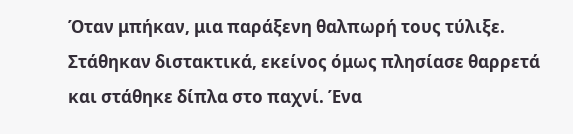Όταν μπήκαν, μια παράξενη θαλπωρή τους τύλιξε. Στάθηκαν διστακτικά, εκείνος όμως πλησίασε θαρρετά και στάθηκε δίπλα στο παχνί. Ένα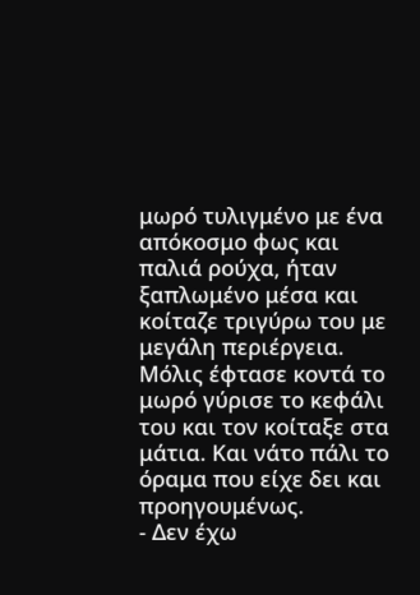μωρό τυλιγμένο με ένα απόκοσμο φως και παλιά ρούχα, ήταν ξαπλωμένο μέσα και κοίταζε τριγύρω του με μεγάλη περιέργεια. Μόλις έφτασε κοντά το μωρό γύρισε το κεφάλι του και τον κοίταξε στα μάτια. Και νάτο πάλι το όραμα που είχε δει και προηγουμένως.
- Δεν έχω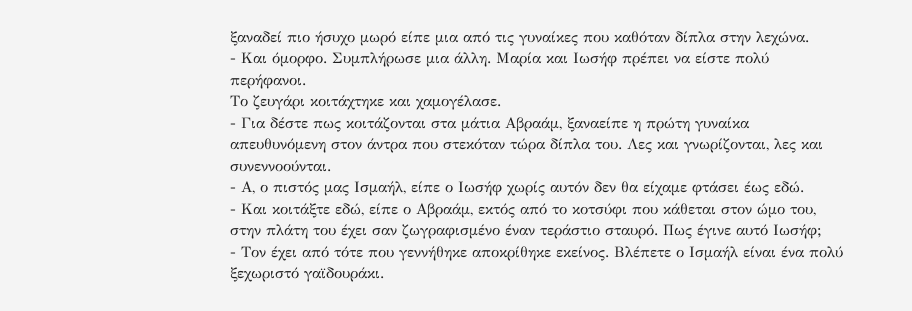ξαναδεί πιο ήσυχο μωρό είπε μια από τις γυναίκες που καθόταν δίπλα στην λεχώνα.
- Και όμορφο. Συμπλήρωσε μια άλλη. Μαρία και Ιωσήφ πρέπει να είστε πολύ περήφανοι.
Το ζευγάρι κοιτάχτηκε και χαμογέλασε.
- Για δέστε πως κοιτάζονται στα μάτια Αβραάμ, ξαναείπε η πρώτη γυναίκα απευθυνόμενη στον άντρα που στεκόταν τώρα δίπλα του. Λες και γνωρίζονται, λες και συνεννοούνται.
- Α, ο πιστός μας Ισμαήλ, είπε ο Ιωσήφ χωρίς αυτόν δεν θα είχαμε φτάσει έως εδώ.
- Και κοιτάξτε εδώ, είπε ο Αβραάμ, εκτός από το κοτσύφι που κάθεται στον ώμο του, στην πλάτη του έχει σαν ζωγραφισμένο έναν τεράστιο σταυρό. Πως έγινε αυτό Ιωσήφ;
- Τον έχει από τότε που γεννήθηκε αποκρίθηκε εκείνος. Βλέπετε ο Ισμαήλ είναι ένα πολύ ξεχωριστό γαϊδουράκι.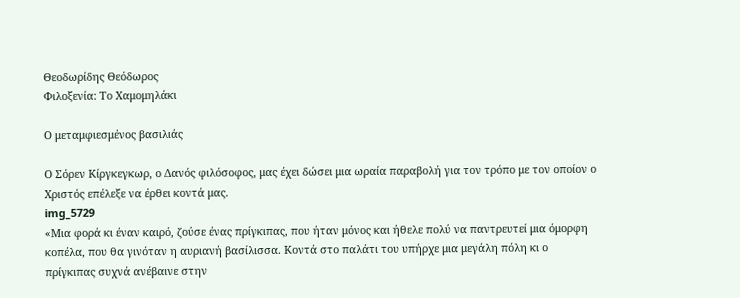Θεοδωρίδης Θεόδωρος
Φιλοξενία: Το Χαμομηλάκι

Ο μεταμφιεσμένος βασιλιάς

Ο Σόρεν Κίργκεγκωρ, ο Δανός φιλόσοφος, μας έχει δώσει μια ωραία παραβολή για τον τρόπο με τον οποίον ο Χριστός επέλεξε να έρθει κοντά μας.
img_5729
«Μια φορά κι έναν καιρό, ζούσε ένας πρίγκιπας, που ήταν μόνος και ήθελε πολύ να παντρευτεί μια όμορφη κοπέλα, που θα γινόταν η αυριανή βασίλισσα. Κοντά στο παλάτι του υπήρχε μια μεγάλη πόλη κι ο πρίγκιπας συχνά ανέβαινε στην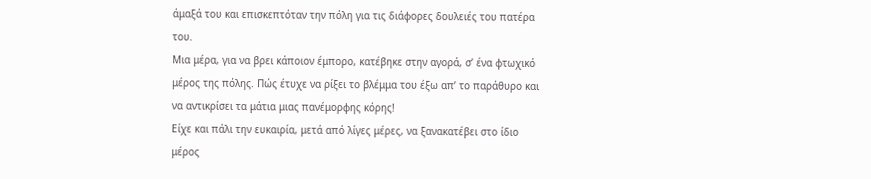άμαξά του και επισκεπτόταν την πόλη για τις διάφορες δουλειές του πατέρα του.
Μια μέρα, για να βρει κάποιον έμπορο, κατέβηκε στην αγορά, σ’ ένα φτωχικό μέρος της πόλης. Πώς έτυχε να ρίξει το βλέμμα του έξω απ’ το παράθυρο και  να αντικρίσει τα μάτια μιας πανέμορφης κόρης!
Είχε και πάλι την ευκαιρία, μετά από λίγες μέρες, να ξανακατέβει στο ίδιο μέρος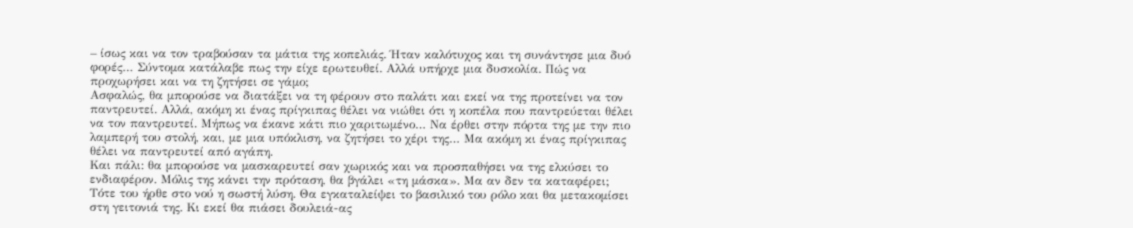– ίσως και να τον τραβούσαν τα μάτια της κοπελιάς. Ήταν καλότυχος και τη συνάντησε μια δυό φορές… Σύντομα κατάλαβε πως την είχε ερωτευθεί. Αλλά υπήρχε μια δυσκολία. Πώς να προχωρήσει και να τη ζητήσει σε γάμο;
Ασφαλώς, θα μπορούσε να διατάξει να τη φέρουν στο παλάτι και εκεί να της προτείνει να τον παντρευτεί. Αλλά, ακόμη κι ένας πρίγκιπας θέλει να νιώθει ότι η κοπέλα που παντρεύεται θέλει να τον παντρευτεί. Μήπως να έκανε κάτι πιο χαριτωμένο… Να έρθει στην πόρτα της με την πιο λαμπερή του στολή, και, με μια υπόκλιση, να ζητήσει το χέρι της… Μα ακόμη κι ένας πρίγκιπας θέλει να παντρευτεί από αγάπη.
Και πάλι: θα μπορούσε να μασκαρευτεί σαν χωρικός και να προσπαθήσει να της ελκύσει το ενδιαφέρον. Μόλις της κάνει την πρόταση, θα βγάλει «τη μάσκα». Μα αν δεν τα καταφέρει;
Τότε του ήρθε στο νού η σωστή λύση. Θα εγκαταλείψει το βασιλικό του ρόλο και θα μετακομίσει στη γειτονιά της. Κι εκεί θα πιάσει δουλειά-ας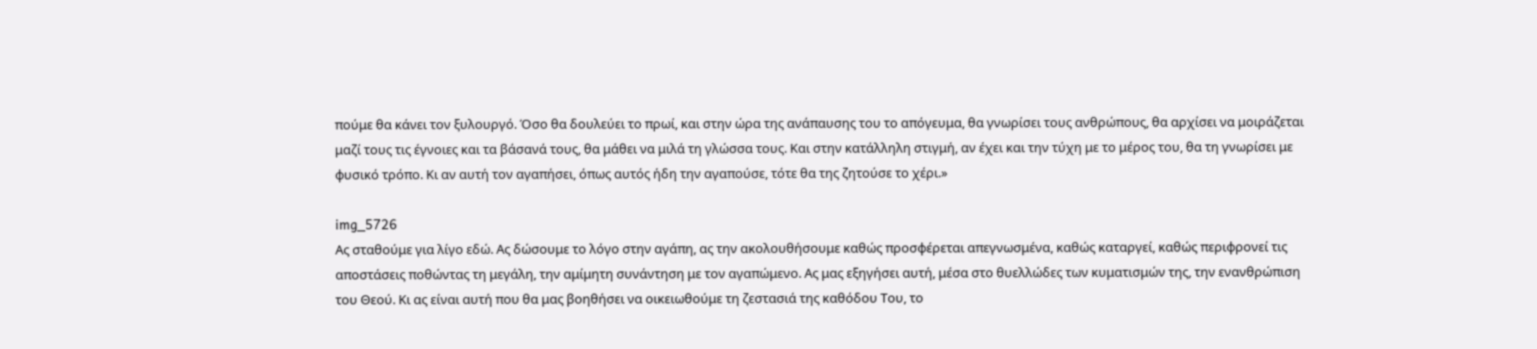πούμε θα κάνει τον ξυλουργό. Όσο θα δουλεύει το πρωί, και στην ώρα της ανάπαυσης του το απόγευμα, θα γνωρίσει τους ανθρώπους, θα αρχίσει να μοιράζεται μαζί τους τις έγνοιες και τα βάσανά τους, θα μάθει να μιλά τη γλώσσα τους. Και στην κατάλληλη στιγμή, αν έχει και την τύχη με το μέρος του, θα τη γνωρίσει με φυσικό τρόπο. Κι αν αυτή τον αγαπήσει, όπως αυτός ήδη την αγαπούσε, τότε θα της ζητούσε το χέρι.»

img_5726
Ας σταθούμε για λίγο εδώ. Ας δώσουμε το λόγο στην αγάπη, ας την ακολουθήσουμε καθώς προσφέρεται απεγνωσμένα, καθώς καταργεί, καθώς περιφρονεί τις αποστάσεις ποθώντας τη μεγάλη, την αμίμητη συνάντηση με τον αγαπώμενο. Ας μας εξηγήσει αυτή, μέσα στο θυελλώδες των κυματισμών της, την ενανθρώπιση του Θεού. Κι ας είναι αυτή που θα μας βοηθήσει να οικειωθούμε τη ζεστασιά της καθόδου Του, το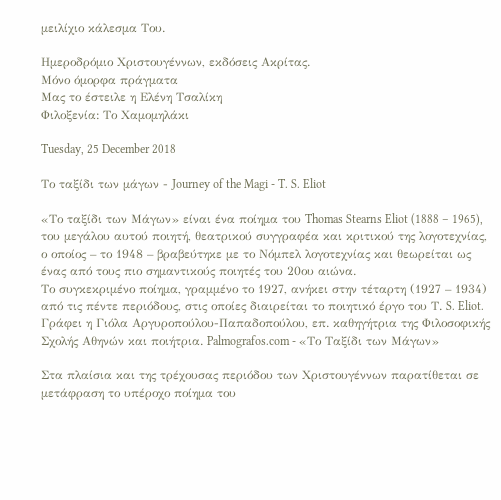μειλίχιο κάλεσμα Του.

Ημεροδρόμιο Χριστουγέννων, εκδόσεις Ακρίτας.
Μόνο όμορφα πράγματα
Μας το έστειλε η Ελένη Τσαλίκη
Φιλοξενία: Το Χαμομηλάκι

Tuesday, 25 December 2018

Το ταξίδι των μάγων - Journey of the Magi - T. S. Eliot

«Το ταξίδι των Μάγων» είναι ένα ποίημα του Thomas Stearns Eliot (1888 – 1965), του μεγάλου αυτού ποιητή, θεατρικού συγγραφέα και κριτικού της λογοτεχνίας, ο οποίος – το 1948 – βραβεύτηκε με το Νόμπελ λογοτεχνίας και θεωρείται ως ένας από τους πιο σημαντικούς ποιητές του 20ου αιώνα.
Το συγκεκριμένο ποίημα, γραμμένο το 1927, ανήκει στην τέταρτη (1927 – 1934) από τις πέντε περιόδους, στις οποίες διαιρείται το ποιητικό έργο του Τ. S. Eliot.
Γράφει η Γιόλα Αργυροπούλου-Παπαδοπούλου, επ. καθηγήτρια της Φιλοσοφικής Σχολής Αθηνών και ποιήτρια. Palmografos.com - «Το Ταξίδι των Μάγων»

Στα πλαίσια και της τρέχουσας περιόδου των Χριστουγέννων παρατίθεται σε μετάφραση το υπέροχο ποίημα του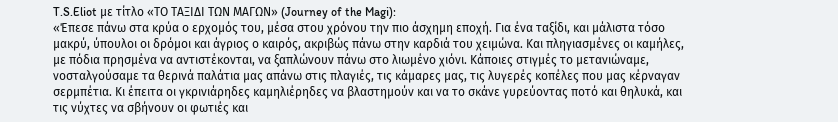T.S.Eliot με τίτλο «ΤΟ ΤΑΞΙΔΙ ΤΩΝ ΜΑΓΩΝ» (Journey of the Magi):
«Έπεσε πάνω στα κρύα ο ερχομός του, μέσα στου χρόνου την πιο άσχημη εποχή. Για ένα ταξίδι, και μάλιστα τόσο μακρύ, ύπουλοι οι δρόμοι και άγριος ο καιρός, ακριβώς πάνω στην καρδιά του χειμώνα. Και πληγιασμένες οι καμήλες, με πόδια πρησμένα να αντιστέκονται, να ξαπλώνουν πάνω στο λιωμένο χιόνι. Κάποιες στιγμές το μετανιώναμε, νοσταλγούσαμε τα θερινά παλάτια μας απάνω στις πλαγιές, τις κάμαρες μας, τις λυγερές κοπέλες που μας κέρναγαν σερμπέτια. Κι έπειτα οι γκρινιάρηδες καμηλιέρηδες να βλαστημούν και να το σκάνε γυρεύοντας ποτό και θηλυκά, και τις νύχτες να σβήνουν οι φωτιές και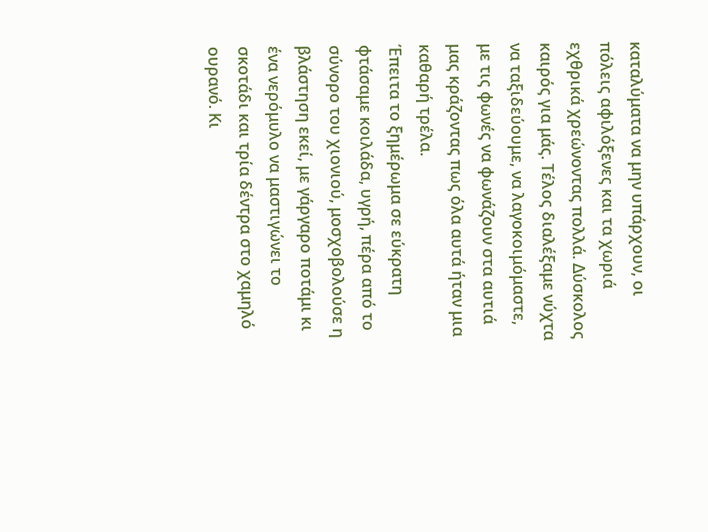καταλύματα να μην υπάρχουν, οι πόλεις αφιλόξενες και τα χωριά εχθρικά χρεώνοντας πολλά. Δύσκολος καιρός για μάς. Τέλος διαλέξαμε νύχτα να ταξιδεύουμε, να λαγοκοιμόμαστε, με τις φωνές να φωνάζουν στα αυτιά μας κράζοντας πως όλα αυτά ήταν μια καθαρή τρέλα.
Έπειτα το ξημέρωμα σε εύκρατη φτάσαμε κοιλάδα, υγρή, πέρα από το σύνορο του χιονιού, μοσχοβολούσε η βλάστηση εκεί, με γάργαρο ποτάμι κι ένα νερόμυλο να μαστιγώνει το σκοτάδι και τρία δέντρα στο χαμηλό ουρανό. Κι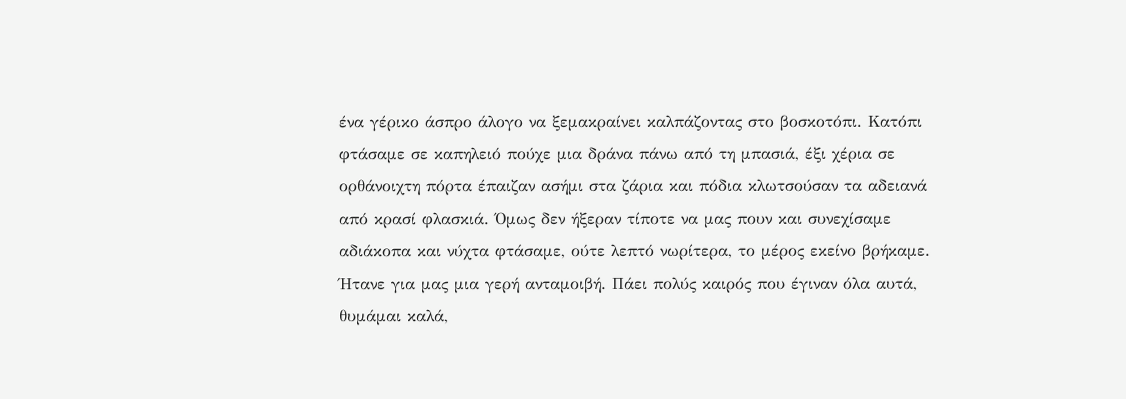ένα γέρικο άσπρο άλογο να ξεμακραίνει καλπάζοντας στο βοσκοτόπι. Κατόπι φτάσαμε σε καπηλειό πούχε μια δράνα πάνω από τη μπασιά, έξι χέρια σε ορθάνοιχτη πόρτα έπαιζαν ασήμι στα ζάρια και πόδια κλωτσούσαν τα αδειανά από κρασί φλασκιά. Όμως δεν ήξεραν τίποτε να μας πουν και συνεχίσαμε αδιάκοπα και νύχτα φτάσαμε, ούτε λεπτό νωρίτερα, το μέρος εκείνο βρήκαμε. Ήτανε για μας μια γερή ανταμοιβή. Πάει πολύς καιρός που έγιναν όλα αυτά, θυμάμαι καλά,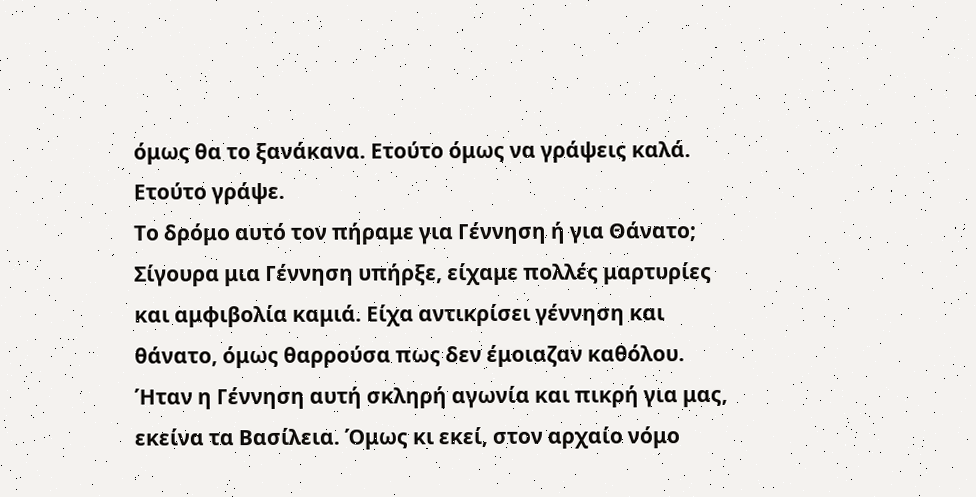όμως θα το ξανάκανα. Ετούτο όμως να γράψεις καλά. Ετούτο γράψε.
Το δρόμο αυτό τον πήραμε για Γέννηση ή για Θάνατο; Σίγουρα μια Γέννηση υπήρξε, είχαμε πολλές μαρτυρίες και αμφιβολία καμιά. Είχα αντικρίσει γέννηση και θάνατο, όμως θαρρούσα πως δεν έμοιαζαν καθόλου. Ήταν η Γέννηση αυτή σκληρή αγωνία και πικρή για μας, εκείνα τα Βασίλεια. Όμως κι εκεί, στον αρχαίο νόμο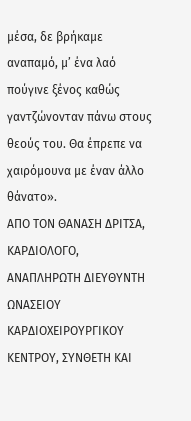μέσα, δε βρήκαμε αναπαμό, μ’ ένα λαό πούγινε ξένος καθώς γαντζώνονταν πάνω στους θεούς του. Θα έπρεπε να χαιρόμουνα με έναν άλλο θάνατο».
ΑΠΟ ΤΟΝ ΘΑΝΑΣΗ ΔΡΙΤΣΑ, KΑΡΔΙΟΛΟΓΟ, ΑΝΑΠΛΗΡΩΤΗ ΔΙΕΥΘΥΝΤΗ ΩΝΑΣΕΙΟΥ ΚΑΡΔΙΟΧΕΙΡΟΥΡΓΙΚΟΥ ΚΕΝΤΡΟΥ, ΣΥΝΘΕΤΗ ΚΑΙ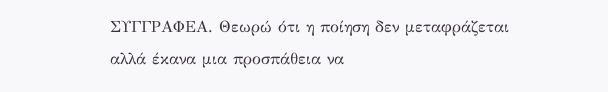ΣΥΓΓΡΑΦΕΑ. Θεωρώ ότι η ποίηση δεν μεταφράζεται αλλά έκανα μια προσπάθεια να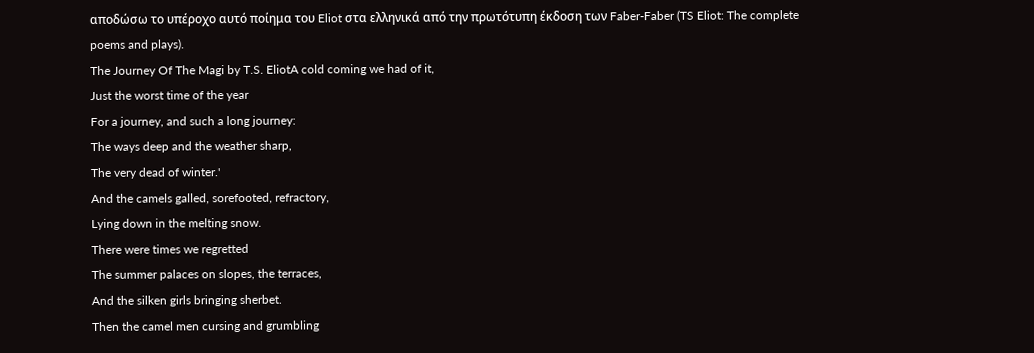αποδώσω το υπέροχο αυτό ποίημα του Eliot στα ελληνικά από την πρωτότυπη έκδοση των Faber-Faber (TS Eliot: The complete poems and plays).
The Journey Of The Magi by T.S. EliotA cold coming we had of it,
Just the worst time of the year
For a journey, and such a long journey:
The ways deep and the weather sharp,
The very dead of winter.'
And the camels galled, sorefooted, refractory,
Lying down in the melting snow.
There were times we regretted
The summer palaces on slopes, the terraces,
And the silken girls bringing sherbet.
Then the camel men cursing and grumbling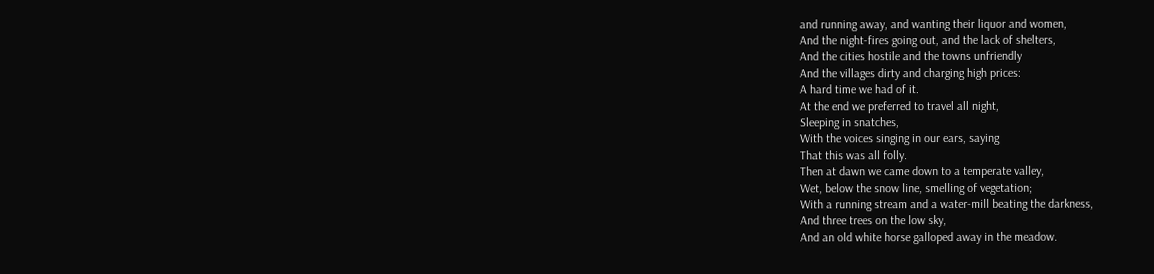and running away, and wanting their liquor and women,
And the night-fires going out, and the lack of shelters,
And the cities hostile and the towns unfriendly
And the villages dirty and charging high prices:
A hard time we had of it.
At the end we preferred to travel all night,
Sleeping in snatches,
With the voices singing in our ears, saying
That this was all folly.
Then at dawn we came down to a temperate valley,
Wet, below the snow line, smelling of vegetation;
With a running stream and a water-mill beating the darkness,
And three trees on the low sky,
And an old white horse galloped away in the meadow.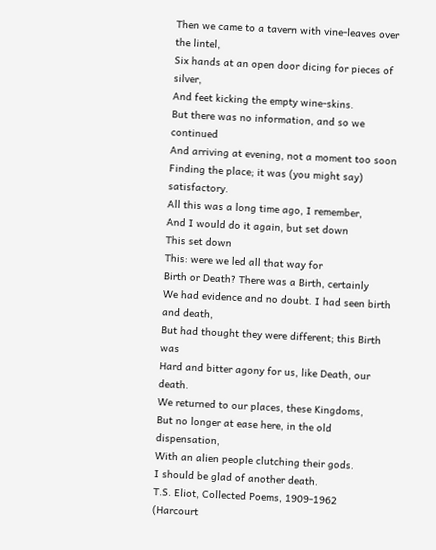Then we came to a tavern with vine-leaves over the lintel,
Six hands at an open door dicing for pieces of silver,
And feet kicking the empty wine-skins.
But there was no information, and so we continued
And arriving at evening, not a moment too soon
Finding the place; it was (you might say) satisfactory.
All this was a long time ago, I remember,
And I would do it again, but set down
This set down
This: were we led all that way for
Birth or Death? There was a Birth, certainly
We had evidence and no doubt. I had seen birth and death,
But had thought they were different; this Birth was
Hard and bitter agony for us, like Death, our death.
We returned to our places, these Kingdoms,
But no longer at ease here, in the old dispensation,
With an alien people clutching their gods.
I should be glad of another death.
T.S. Eliot, Collected Poems, 1909-1962 (Harcourt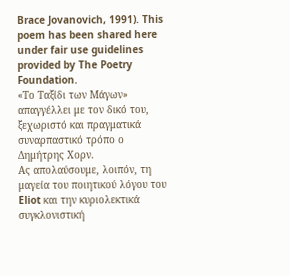Brace Jovanovich, 1991). This poem has been shared here under fair use guidelines provided by The Poetry Foundation.
«Το Ταξίδι των Μάγων» απαγγέλλει με τον δικό του, ξεχωριστό και πραγματικά συναρπαστικό τρόπο ο Δημήτρης Χορν.
Ας απολαύσουμε, λοιπόν, τη μαγεία του ποιητικού λόγου του Eliot και την κυριολεκτικά συγκλονιστική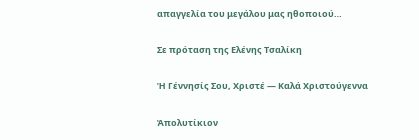απαγγελία του μεγάλου μας ηθοποιού…

Σε πρόταση της Ελένης Τσαλίκη

Ἡ Γέννησίς Σου, Χριστέ — Καλά Χριστούγεννα

Ἀπολυτίκιον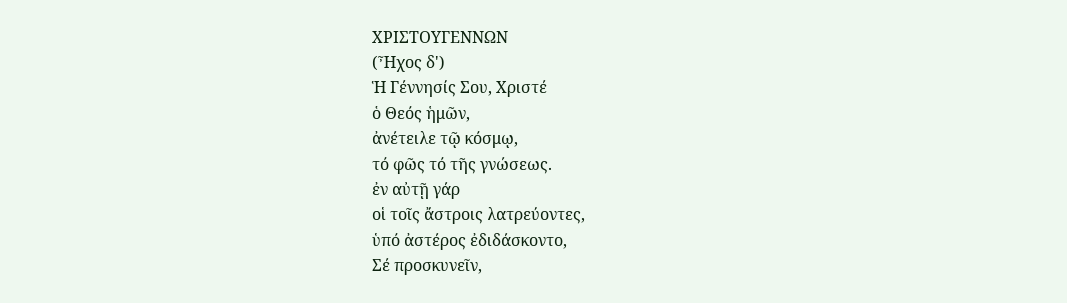ΧΡΙΣΤΟΥΓΕΝΝΩΝ
(Ἦχος δ')
Ἡ Γέννησίς Σου, Χριστέ
ὁ Θεός ἡμῶν,
ἀνέτειλε τῷ κόσμῳ,
τό φῶς τό τῆς γνώσεως.
ἐν αὐτῇ γάρ
οἱ τοῖς ἄστροις λατρεύοντες,
ὑπό ἀστέρος ἐδιδάσκοντο,
Σέ προσκυνεῖν,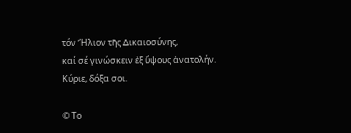τόν Ἥλιον τῆς ∆ικαιοσύνης,
καί σέ γινώσκειν ἐξ ὕψους ἀνατολήν.
Κύριε, δόξα σοι.

© Το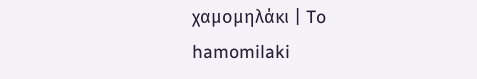χαμομηλάκι | To hamomilaki